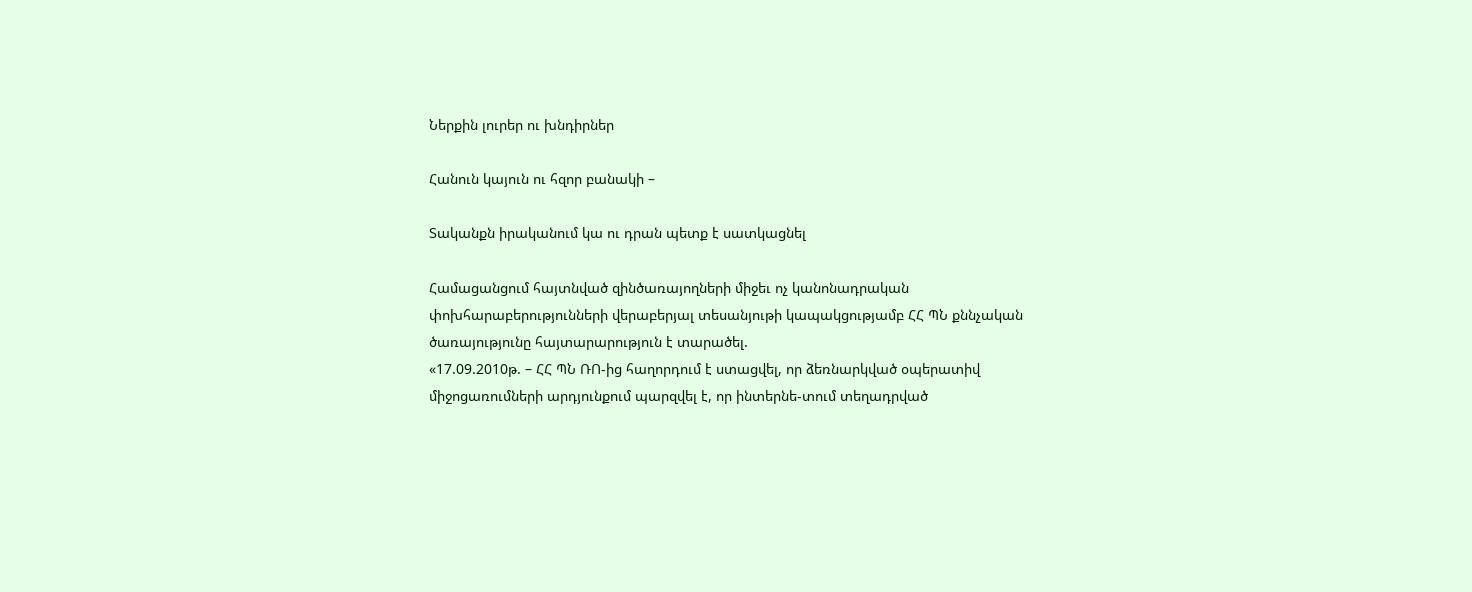Ներքին լուրեր ու խնդիրներ

Հանուն կայուն ու հզոր բանակի –

Տականքն իրականում կա ու դրան պետք է սատկացնել

Համացանցում հայտնված զինծառայողների միջեւ ոչ կանոնադրական փոխհարաբերությունների վերաբերյալ տեսանյութի կապակցությամբ ՀՀ ՊՆ քննչական ծառայությունը հայտարարություն է տարածել.
«17.09.2010թ. – ՀՀ ՊՆ ՌՈ-ից հաղորդում է ստացվել, որ ձեռնարկված օպերատիվ միջոցառումների արդյունքում պարզվել է, որ ինտերնե-տում տեղադրված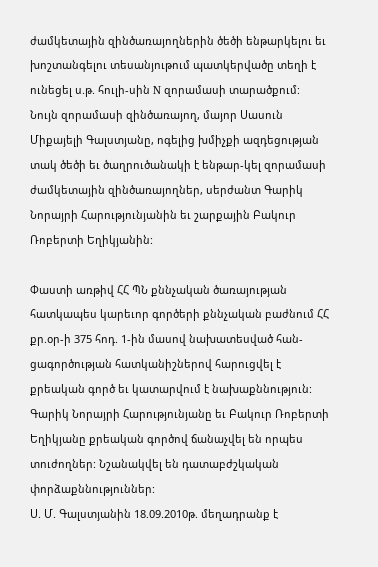ժամկետային զինծառայողներին ծեծի ենթարկելու եւ խոշտանգելու տեսանյութում պատկերվածը տեղի է ունեցել ս.թ. հուլի-սին N զորամասի տարածքում:
Նույն զորամասի զինծառայող, մայոր Սասուն Միքայելի Գալստյանը, ոգելից խմիչքի ազդեցության տակ ծեծի եւ ծաղրուծանակի է ենթար-կել զորամասի ժամկետային զինծառայողներ, սերժանտ Գարիկ Նորայրի Հարությունյանին եւ շարքային Բակուր Ռոբերտի Եղիկյանին:

Փաստի առթիվ ՀՀ ՊՆ քննչական ծառայության հատկապես կարեւոր գործերի քննչական բաժնում ՀՀ քր.օր-ի 375 հոդ. 1-ին մասով նախատեսված հան-ցագործության հատկանիշներով հարուցվել է քրեական գործ եւ կատարվում է նախաքննություն: Գարիկ Նորայրի Հարությունյանը եւ Բակուր Ռոբերտի Եղիկյանը քրեական գործով ճանաչվել են որպես տուժողներ: Նշանակվել են դատաբժշկական փորձաքննություններ:
Ս. Մ. Գալստյանին 18.09.2010թ. մեղադրանք է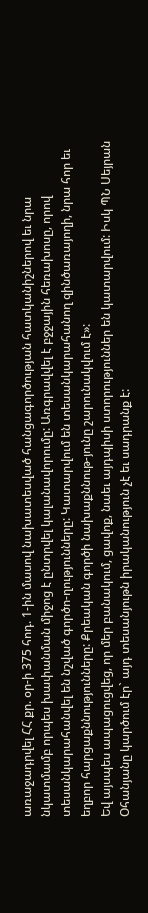առաջադրվել ՀՀ քր. օր-ի 375 հոդ. 1-ին մասով նախատեսված հանցագործության հատկանիշներով եւ նրա նկատմամբ որպես խափանման միջոց է ընտրվել կալանավորումը: Առգրավվել է բջջային հեռախոսը, որով տեսանկարահանվել են նշված գործո-ղությունները: Կատարվում են տեսանկարահանող զինծառայողի, նրա հոր եւ եղբոր հարցաքննությունները: Քրեական գործի նախաքննութ-յունը շարունակվում է»:
Եվ այսպես ապացուցվեց, որ մեր բանակում, ցավոք, նաեւ այդպիսի ստորություններ են կատարվում: Իսկ ՊՆ Սեյրան Օհանյանը կարծում էր` այդ տեսանյութն իրականություն չէ եւ սադրանք է: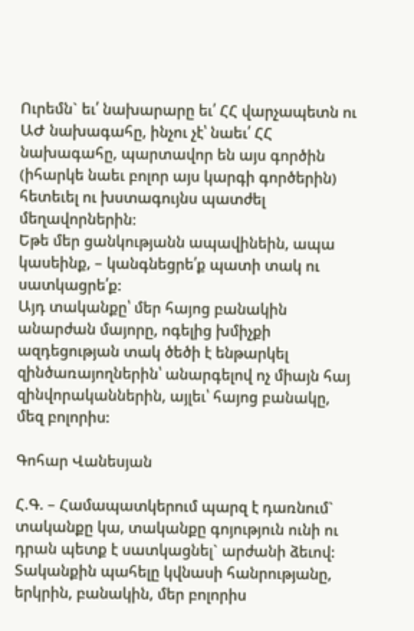Ուրեմն` եւ՛ նախարարը եւ՛ ՀՀ վարչապետն ու ԱԺ նախագահը, ինչու չէ՝ նաեւ՛ ՀՀ նախագահը, պարտավոր են այս գործին (իհարկե նաեւ բոլոր այս կարգի գործերին) հետեւել ու խստագույնս պատժել մեղավորներին:
Եթե մեր ցանկությանն ապավինեին, ապա կասեինք, – կանգնեցրե՛ք պատի տակ ու սատկացրե՛ք:
Այդ տականքը՝ մեր հայոց բանակին անարժան մայորը, ոգելից խմիչքի ազդեցության տակ ծեծի է ենթարկել զինծառայողներին՝ անարգելով ոչ միայն հայ զինվորականներին, այլեւ՝ հայոց բանակը, մեզ բոլորիս:

Գոհար Վանեսյան

Հ.Գ. – Համապատկերում պարզ է դառնում` տականքը կա, տականքը գոյություն ունի ու դրան պետք է սատկացնել` արժանի ձեւով: Տականքին պահելը կվնասի հանրությանը, երկրին, բանակին, մեր բոլորիս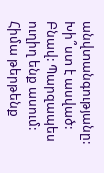անվտանգությանը:
Խի՞ստ է ասված: Բնավ: Պարզապես ուղիղ ենք ասում:
Հիմա թերթենք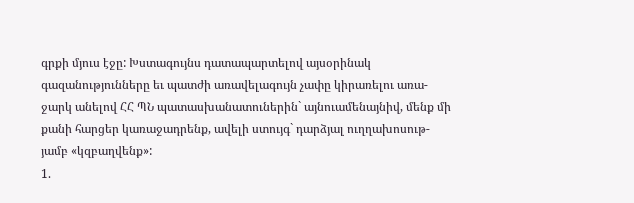գրքի մյուս էջը: Խստագույնս դատապարտելով այսօրինակ գազանությունները եւ պատժի առավելագույն չափը կիրառելու առա-ջարկ անելով ՀՀ ՊՆ պատասխանատուներին` այնուամենայնիվ, մենք մի քանի հարցեր կառաջադրենք, ավելի ստույգ` դարձյալ ուղղախոսութ-յամբ «կզբաղվենք»:
1.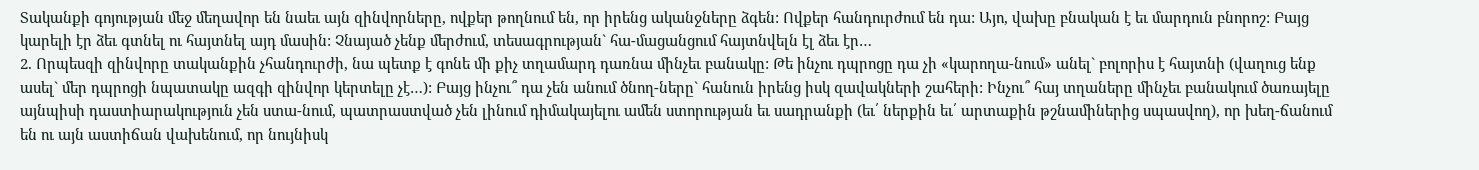Տականքի գոյության մեջ մեղավոր են նաեւ այն զինվորները, ովքեր թողնում են, որ իրենց ականջները ձգեն: Ովքեր հանդուրժում են դա: Այո, վախը բնական է եւ մարդուն բնորոշ: Բայց կարելի էր ձեւ գտնել ու հայտնել այդ մասին: Չնայած չենք մերժում, տեսագրության` հա-մացանցում հայտնվելն էլ ձեւ էր…
2. Որպեսզի զինվորը տականքին չհանդուրժի, նա պետք է գոնե մի քիչ տղամարդ դառնա մինչեւ բանակը: Թե ինչու դպրոցը դա չի «կարողա-նում» անել` բոլորիս է հայտնի (վաղուց ենք ասել` մեր դպրոցի նպատակը ազգի զինվոր կերտելը չէ…): Բայց ինչու՞ դա չեն անում ծնող-ները` հանուն իրենց իսկ զավակների շահերի: Ինչու՞ հայ տղաները մինչեւ բանակում ծառայելը այնպիսի դաստիարակություն չեն ստա-նում, պատրաստված չեն լինում դիմակայելու ամեն ստորության եւ սադրանքի (եւ՛ ներքին եւ՛ արտաքին թշնամիներից սպասվող), որ խեղ-ճանում են ու այն աստիճան վախենում, որ նույնիսկ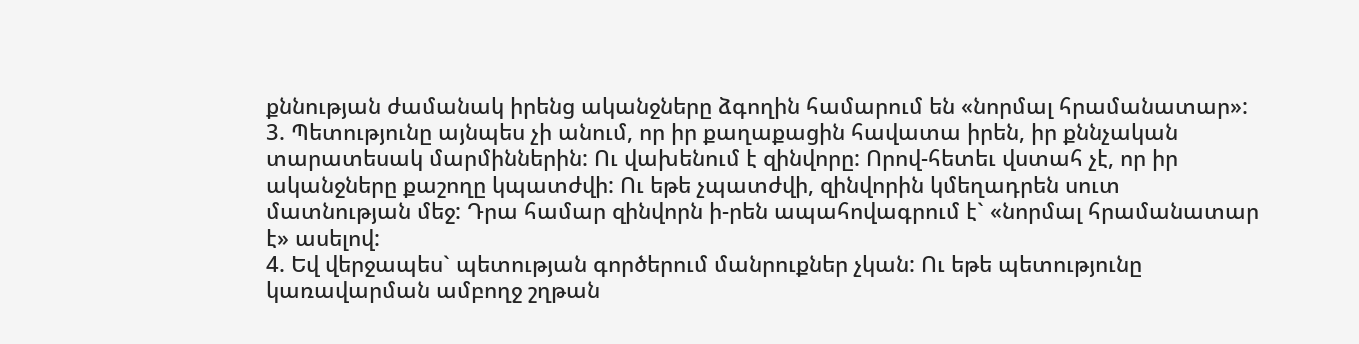քննության ժամանակ իրենց ականջները ձգողին համարում են «նորմալ հրամանատար»:
3. Պետությունը այնպես չի անում, որ իր քաղաքացին հավատա իրեն, իր քննչական տարատեսակ մարմիններին: Ու վախենում է զինվորը: Որով-հետեւ վստահ չէ, որ իր ականջները քաշողը կպատժվի: Ու եթե չպատժվի, զինվորին կմեղադրեն սուտ մատնության մեջ: Դրա համար զինվորն ի-րեն ապահովագրում է` «նորմալ հրամանատար է» ասելով:
4. Եվ վերջապես` պետության գործերում մանրուքներ չկան: Ու եթե պետությունը կառավարման ամբողջ շղթան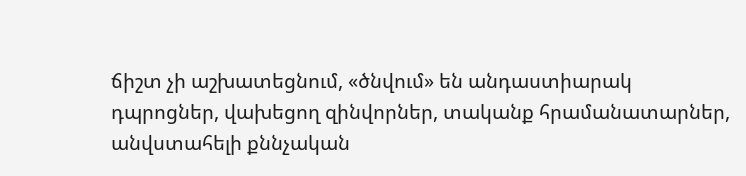ճիշտ չի աշխատեցնում, «ծնվում» են անդաստիարակ դպրոցներ, վախեցող զինվորներ, տականք հրամանատարներ, անվստահելի քննչական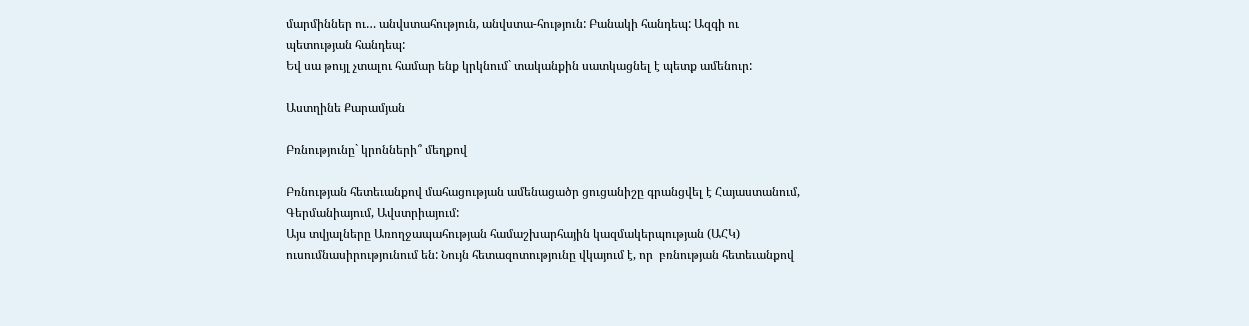մարմիններ ու… անվստահություն, անվստա-հություն: Բանակի հանդեպ: Ազգի ու պետության հանդեպ:
Եվ սա թույլ չտալու համար ենք կրկնում` տականքին սատկացնել է պետք ամենուր:

Աստղինե Քարամյան

Բռնությունը` կրոնների՞ մեղքով

Բռնության հետեւանքով մահացության ամենացածր ցուցանիշը գրանցվել է Հայաստանում, Գերմանիայում, Ավստրիայում:
Այս տվյալները Առողջապահության համաշխարհային կազմակերպության (ԱՀԿ) ուսումնասիրությունում են: Նույն հետազոտությունը վկայում է, որ  բռնության հետեւանքով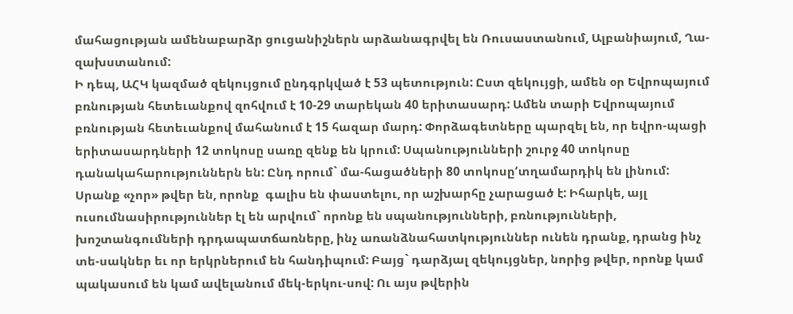մահացության ամենաբարձր ցուցանիշներն արձանագրվել են Ռուսաստանում, Ալբանիայում, Ղա-զախստանում:
Ի դեպ, ԱՀԿ կազմած զեկույցում ընդգրկված է 53 պետություն: Ըստ զեկույցի, ամեն օր Եվրոպայում բռնության հետեւանքով զոհվում է 10-29 տարեկան 40 երիտասարդ: Ամեն տարի Եվրոպայում բռնության հետեւանքով մահանում է 15 հազար մարդ: Փորձագետները պարզել են, որ եվրո-պացի երիտասարդների 12 տոկոսը սառը զենք են կրում: Սպանությունների շուրջ 40 տոկոսը դանակահարություններն են: Ընդ որում` մա-հացածների 80 տոկոսը‘տղամարդիկ են լինում:
Սրանք «չոր» թվեր են, որոնք  գալիս են փաստելու, որ աշխարհը չարացած է: Իհարկե, այլ ուսումնասիրություններ էլ են արվում` որոնք են սպանությունների, բռնությունների, խոշտանգումների դրդապատճառները, ինչ առանձնահատկություններ ունեն դրանք, դրանց ինչ տե-սակներ եւ որ երկրներում են հանդիպում: Բայց` դարձյալ զեկույցներ, նորից թվեր, որոնք կամ պակասում են կամ ավելանում մեկ-երկու-սով: Ու այս թվերին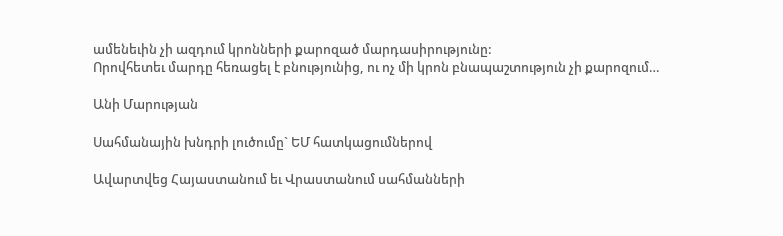ամենեւին չի ազդում կրոնների քարոզած մարդասիրությունը:
Որովհետեւ մարդը հեռացել է բնությունից, ու ոչ մի կրոն բնապաշտություն չի քարոզում…

Անի Մարության

Սահմանային խնդրի լուծումը` ԵՄ հատկացումներով

Ավարտվեց Հայաստանում եւ Վրաստանում սահմանների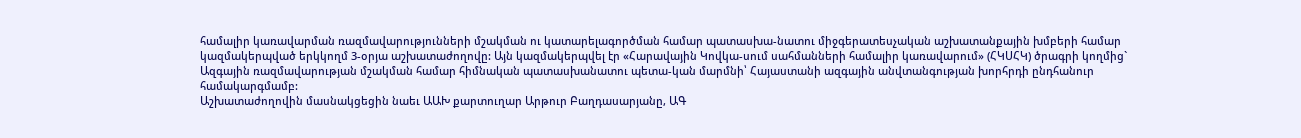համալիր կառավարման ռազմավարությունների մշակման ու կատարելագործման համար պատասխա-նատու միջգերատեսչական աշխատանքային խմբերի համար կազմակերպված երկկողմ 3-օրյա աշխատաժողովը: Այն կազմակերպվել էր «Հարավային Կովկա-սում սահմանների համալիր կառավարում» (ՀԿՍՀԿ) ծրագրի կողմից` Ազգային ռազմավարության մշակման համար հիմնական պատասխանատու պետա-կան մարմնի՝ Հայաստանի ազգային անվտանգության խորհրդի ընդհանուր համակարգմամբ:
Աշխատաժողովին մասնակցեցին նաեւ ԱԱԽ քարտուղար Արթուր Բաղդասարյանը, ԱԳ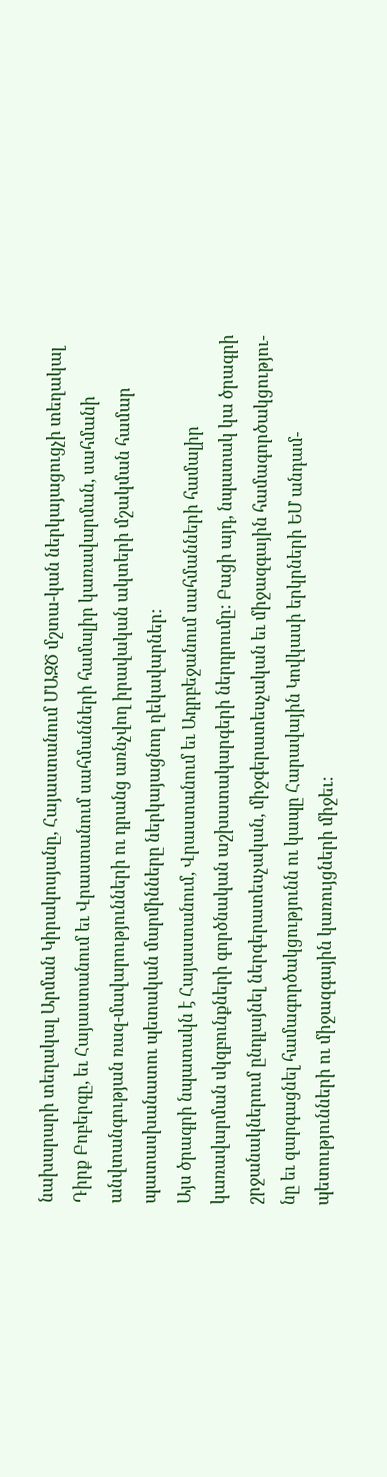նախարարի տեղակալ Արման Կիրակոսյանը, Հայաստանում ՄԱԶԾ մշտա-կան ներկայացուցչի տեղակալ Դիրք Բոբերգը, եւ Հայաստանում եւ Վրաստանում սահմանների համալիր կառավարման, սահմանի անվտանգության ռազ-մավարությունների ու դրանց առնչվող իրավական ակտերի մշակման համար պատասխանատու պետական մարմինները ներկայացնող ղեկավարներ:
Այս ծրագրի նպատակն է Հայաստանում, Վրաստանում եւ Ադրբեջանում սահմանների համալիր կառավարման սկզբունքների գործնական աշխատակարգերի ներդրումը: Բացի այդ, նպատակ կա ծրագրի շրջանակներում ընդլայնել ներգերատեսչական, միջգերատեսչական եւ միջազգային համագործակցությու-նը եւ զարգացնել համագործակցությունն ու կապը Հարավային Կովկասի երկրների ԵՄ անդամ-պետությունների ու միջազգային կառույցների միջեւ: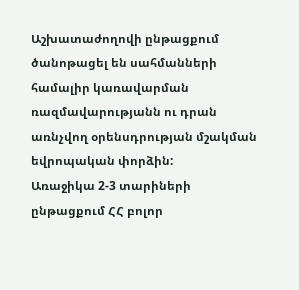Աշխատաժողովի ընթացքում ծանոթացել են սահմանների համալիր կառավարման ռազմավարությանն ու դրան առնչվող օրենսդրության մշակման եվրոպական փորձին:
Առաջիկա 2-3 տարիների ընթացքում ՀՀ բոլոր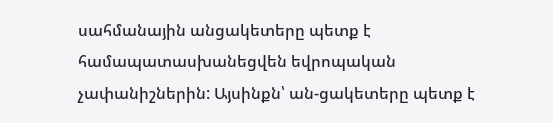սահմանային անցակետերը պետք է համապատասխանեցվեն եվրոպական չափանիշներին: Այսինքն՝ ան-ցակետերը պետք է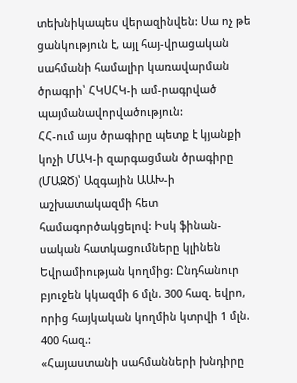տեխնիկապես վերազինվեն: Սա ոչ թե ցանկություն է, այլ հայ-վրացական սահմանի համալիր կառավարման ծրագրի՝ ՀԿՍՀԿ-ի ամ-րագրված պայմանավորվածություն:
ՀՀ-ում այս ծրագիրը պետք է կյանքի կոչի ՄԱԿ-ի զարգացման ծրագիրը (ՄԱԶԾ)՝ Ազգային ԱԱԽ-ի աշխատակազմի հետ համագործակցելով: Իսկ ֆինան-սական հատկացումները կլինեն Եվրամիության կողմից: Ընդհանուր բյուջեն կկազմի 6 մլն. 300 հազ. եվրո, որից հայկական կողմին կտրվի 1 մլն. 400 հազ.:
«Հայաստանի սահմանների խնդիրը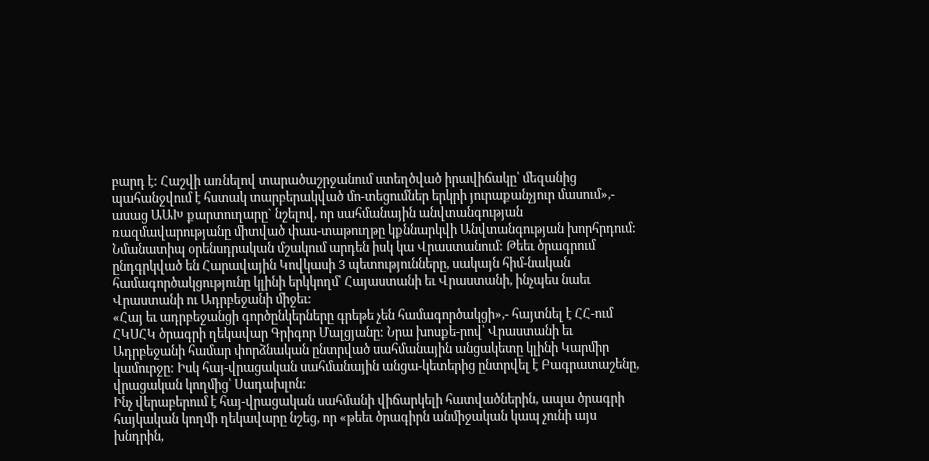բարդ է: Հաշվի առնելով տարածաշրջանում ստեղծված իրավիճակը՝ մեզանից պահանջվում է հստակ տարբերակված մո-տեցումներ երկրի յուրաքանչյուր մասում»,- ասաց ԱԱԽ քարտուղարը` նշելով, որ սահմանային անվտանգության ռազմավարությանը միտված փաս-տաթուղթը կքննարկվի Անվտանգության խորհրդում:
Նմանատիպ օրենսդրական մշակում արդեն իսկ կա Վրաստանում: Թեեւ ծրագրում ընդգրկված են Հարավային Կովկասի 3 պետությունները, սակայն հիմ-նական համագործակցությունը կլինի երկկողմ՝ Հայաստանի եւ Վրաստանի, ինչպես նաեւ Վրաստանի ու Ադրբեջանի միջեւ:
«Հայ եւ ադրբեջանցի գործընկերները գրեթե չեն համագործակցի»,- հայտնել է ՀՀ-ում ՀԿՍՀԿ ծրագրի ղեկավար Գրիգոր Մալցյանը: Նրա խոսքե-րով՝ Վրաստանի եւ Ադրբեջանի համար փորձնական ընտրված սահմանային անցակետը կլինի Կարմիր կամուրջը: Իսկ հայ-վրացական սահմանային անցա-կետերից ընտրվել է Բագրատաշենը, վրացական կողմից՝ Սադախլոն:
Ինչ վերաբերում է հայ-վրացական սահմանի վիճարկելի հատվածներին, ապա ծրագրի հայկական կողմի ղեկավարը նշեց, որ «թեեւ ծրագիրն անմիջական կապ չունի այս խնդրին,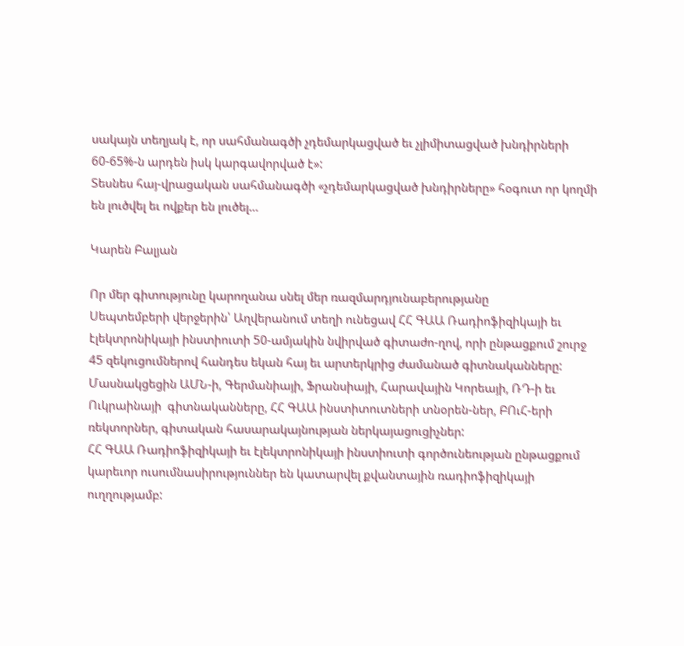սակայն տեղյակ է, որ սահմանագծի չդեմարկացված եւ չլիմիտացված խնդիրների 60-65%-ն արդեն իսկ կարգավորված է»:
Տեսնես հայ-վրացական սահմանագծի «չդեմարկացված խնդիրները» հօգուտ որ կողմի են լուծվել եւ ովքեր են լուծել…

Կարեն Բալյան

Որ մեր գիտությունը կարողանա սնել մեր ռազմարդյունաբերությանը
Սեպտեմբերի վերջերին՝ Աղվերանում տեղի ունեցավ ՀՀ ԳԱԱ Ռադիոֆիզիկայի եւ էլեկտրոնիկայի ինստիուտի 50-ամյակին նվիրված գիտաժո-ղով, որի ընթացքում շուրջ 45 զեկուցումներով հանդես եկան հայ եւ արտերկրից ժամանած գիտնականները:
Մասնակցեցին ԱՄՆ-ի, Գերմանիայի, Ֆրանսիայի, Հարավային Կորեայի, ՌԴ-ի եւ Ուկրաինայի  գիտնականները, ՀՀ ԳԱԱ ինստիտուտների տնօրեն-ներ, ԲՈւՀ-երի ռեկտորներ, գիտական հասարակայնության ներկայացուցիչներ:
ՀՀ ԳԱԱ Ռադիոֆիզիկայի եւ էլեկտրոնիկայի ինստիուտի գործունեության ընթացքում կարեւոր ուսումնասիրություններ են կատարվել քվանտային ռադիոֆիզիկայի ուղղությամբ: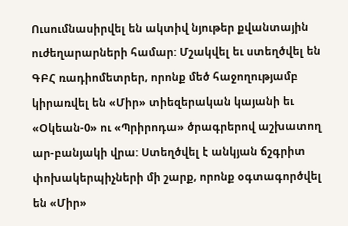Ուսումնասիրվել են ակտիվ նյութեր քվանտային ուժեղարարների համար: Մշակվել եւ ստեղծվել են ԳԲՀ ռադիոմետրեր, որոնք մեծ հաջողությամբ կիրառվել են «Միր» տիեզերական կայանի եւ «Օկեան-0» ու «Պրիրոդա» ծրագրերով աշխատող ար-բանյակի վրա: Ստեղծվել է անկյան ճշգրիտ փոխակերպիչների մի շարք, որոնք օգտագործվել են «Միր»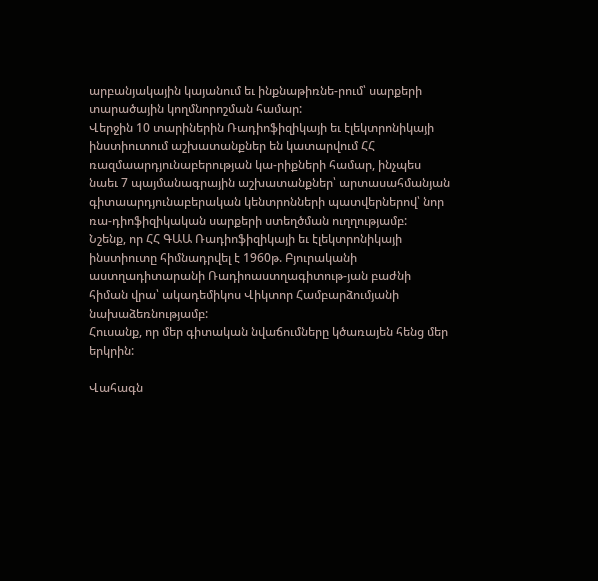արբանյակային կայանում եւ ինքնաթիռնե-րում՝ սարքերի տարածային կողմնորոշման համար:
Վերջին 10 տարիներին Ռադիոֆիզիկայի եւ էլեկտրոնիկայի ինստիուտում աշխատանքներ են կատարվում ՀՀ ռազմաարդյունաբերության կա-րիքների համար, ինչպես նաեւ 7 պայմանագրային աշխատանքներ՝ արտասահմանյան գիտաարդյունաբերական կենտրոնների պատվերներով՝ նոր ռա-դիոֆիզիկական սարքերի ստեղծման ուղղությամբ:
Նշենք, որ ՀՀ ԳԱԱ Ռադիոֆիզիկայի եւ էլեկտրոնիկայի ինստիուտը հիմնադրվել է 1960թ. Բյուրականի աստղադիտարանի Ռադիոաստղագիտութ-յան բաժնի հիման վրա՝ ակադեմիկոս Վիկտոր Համբարձումյանի նախաձեռնությամբ:
Հուսանք, որ մեր գիտական նվաճումները կծառայեն հենց մեր երկրին:

Վահագն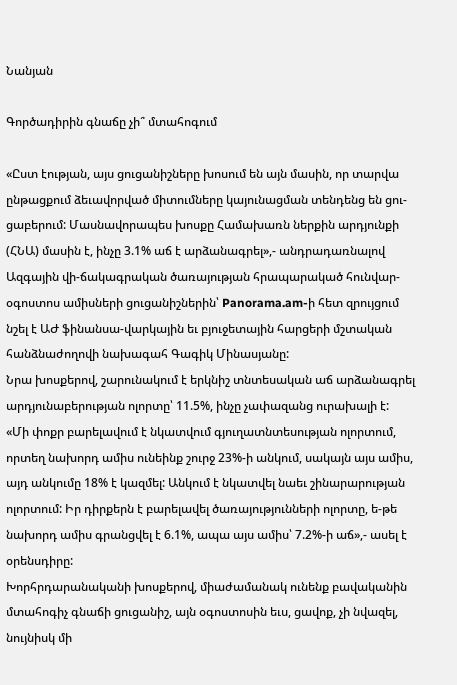Նանյան

Գործադիրին գնաճը չի՞ մտահոգում

«Ըստ էության, այս ցուցանիշները խոսում են այն մասին, որ տարվա ընթացքում ձեւավորված միտումները կայունացման տենդենց են ցու-ցաբերում: Մասնավորապես խոսքը Համախառն ներքին արդյունքի (ՀՆԱ) մասին է, ինչը 3.1% աճ է արձանագրել»,- անդրադառնալով Ազգային վի-ճակագրական ծառայության հրապարակած հունվար-օգոստոս ամիսների ցուցանիշներին՝ Panorama.am-ի հետ զրույցում նշել է ԱԺ ֆինանսա-վարկային եւ բյուջետային հարցերի մշտական հանձնաժողովի նախագահ Գագիկ Մինասյանը:
Նրա խոսքերով, շարունակում է երկնիշ տնտեսական աճ արձանագրել արդյունաբերության ոլորտը՝ 11.5%, ինչը չափազանց ուրախալի է:
«Մի փոքր բարելավում է նկատվում գյուղատնտեսության ոլորտում, որտեղ նախորդ ամիս ունեինք շուրջ 23%-ի անկում, սակայն այս ամիս, այդ անկումը 18% է կազմել: Անկում է նկատվել նաեւ շինարարության ոլորտում: Իր դիրքերն է բարելավել ծառայությունների ոլորտը, ե-թե նախորդ ամիս գրանցվել է 6.1%, ապա այս ամիս՝ 7.2%-ի աճ»,- ասել է օրենսդիրը:
Խորհրդարանականի խոսքերով, միաժամանակ ունենք բավականին մտահոգիչ գնաճի ցուցանիշ, այն օգոստոսին եւս, ցավոք, չի նվազել, նույնիսկ մի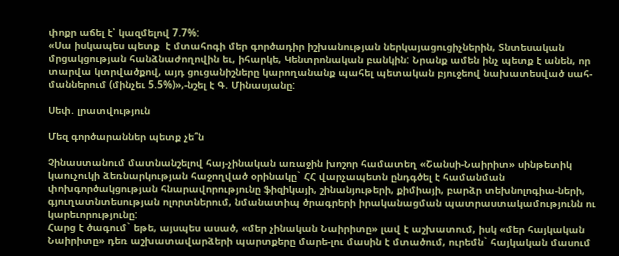փոքր աճել է՝ կազմելով 7.7%:
«Սա իսկապես պետք  է մտահոգի մեր գործադիր իշխանության ներկայացուցիչներին, Տնտեսական մրցակցության հանձնաժողովին եւ, իհարկե, Կենտրոնական բանկին: Նրանք ամեն ինչ պետք է անեն, որ տարվա կտրվածքով, այդ ցուցանիշները կարողանանք պահել պետական բյուջեով նախատեսված սահ-մաններում (մինչեւ 5.5%)»,-նշել է Գ. Մինասյանը:

Սեփ. լրատվություն

Մեզ գործարաններ պետք չե՞ն

Չինաստանում մատնանշելով հայ-չինական առաջին խոշոր համատեղ «Շանսի-Նաիրիտ» սինթետիկ կաուչուկի ձեռնարկության հաջողված օրինակը` ՀՀ վարչապետն ընդգծել է համանման փոխգործակցության հնարավորությունը ֆիզիկայի, շինանյութերի, քիմիայի, բարձր տեխնոլոգիա-ների, գյուղատնտեսության ոլորտներում, նմանատիպ ծրագրերի իրականացման պատրաստակամությունն ու կարեւորությունը:
Հարց է ծագում` եթե, այսպես ասած, «մեր չինական Նաիրիտը» լավ է աշխատում, իսկ «մեր հայկական Նաիրիտը» դեռ աշխատավարձերի պարտքերը մարե-լու մասին է մտածում, ուրեմն` հայկական մասում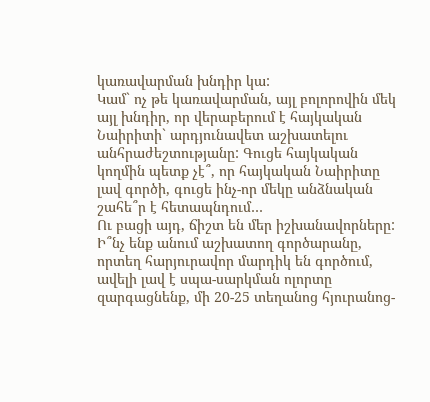կառավարման խնդիր կա:
Կամ` ոչ թե կառավարման, այլ բոլորովին մեկ այլ խնդիր, որ վերաբերում է հայկական Նաիրիտի` արդյունավետ աշխատելու անհրաժեշտությանը: Գուցե հայկական կողմին պետք չէ՞, որ հայկական Նաիրիտը լավ գործի, գուցե ինչ-որ մեկը անձնական շահե՞ր է հետապնդում…
Ու բացի այդ, ճիշտ են մեր իշխանավորները: Ի՞նչ ենք անում աշխատող գործարանը, որտեղ հարյուրավոր մարդիկ են գործում, ավելի լավ է սպա-սարկման ոլորտը զարգացնենք, մի 20-25 տեղանոց հյուրանոց-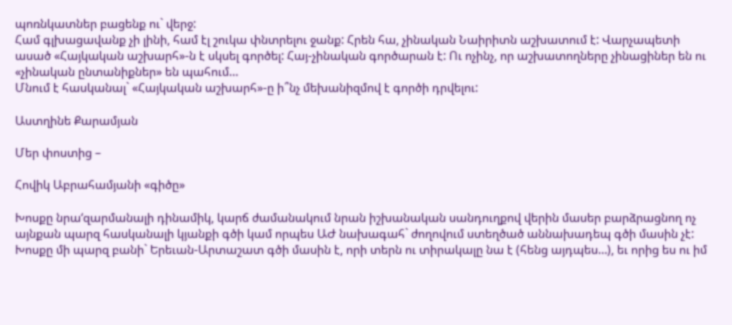պոռնկատներ բացենք ու` վերջ:
Համ գլխացավանք չի լինի, համ էլ շուկա փնտրելու ջանք: Հրեն հա, չինական Նաիրիտն աշխատում է: Վարչապետի ասած «Հայկական աշխարհ»-ն է սկսել գործել: Հայ-չինական գործարան է: Ու ոչինչ, որ աշխատողները չինացիներ են ու «չինական ընտանիքներ» են պահում…
Մնում է հասկանալ` «Հայկական աշխարհ»-ը ի՞նչ մեխանիզմով է գործի դրվելու:

Աստղինե Քարամյան

Մեր փոստից –

Հովիկ Աբրահամյանի «գիծը»

Խոսքը նրա‘զարմանալի դինամիկ, կարճ ժամանակում նրան իշխանական սանդուղքով վերին մասեր բարձրացնող ոչ այնքան պարզ հասկանալի կյանքի գծի կամ որպես ԱԺ նախագահ` ժողովում ստեղծած աննախադեպ գծի մասին չէ:
Խոսքը մի պարզ բանի` Երեւան-Արտաշատ գծի մասին է, որի տերն ու տիրակալը նա է (հենց այդպես…), եւ որից ես ու իմ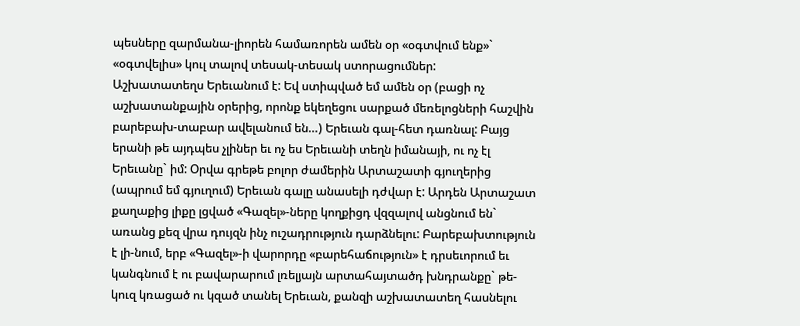պեսները զարմանա-լիորեն համառորեն ամեն օր «օգտվում ենք»` «օգտվելիս» կուլ տալով տեսակ-տեսակ ստորացումներ:
Աշխատատեղս Երեւանում է: Եվ ստիպված եմ ամեն օր (բացի ոչ աշխատանքային օրերից, որոնք եկեղեցու սարքած մեռելոցների հաշվին բարեբախ-տաբար ավելանում են…) Երեւան գալ-հետ դառնալ: Բայց երանի թե այդպես չլիներ եւ ոչ ես Երեւանի տեղն իմանայի, ու ոչ էլ Երեւանը` իմ: Օրվա գրեթե բոլոր ժամերին Արտաշատի գյուղերից (ապրում եմ գյուղում) Երեւան գալը անասելի դժվար է: Արդեն Արտաշատ քաղաքից լիքը լցված «Գազել»-ները կողքիցդ վզզալով անցնում են` առանց քեզ վրա դույզն ինչ ուշադրություն դարձնելու: Բարեբախտություն է լի-նում, երբ «Գազել»-ի վարորդը «բարեհաճություն» է դրսեւորում եւ կանգնում է ու բավարարում լռելյայն արտահայտածդ խնդրանքը` թե-կուզ կռացած ու կզած տանել Երեւան, քանզի աշխատատեղ հասնելու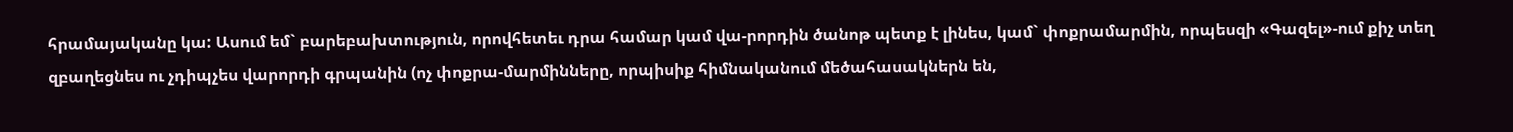հրամայականը կա: Ասում եմ` բարեբախտություն, որովհետեւ դրա համար կամ վա-րորդին ծանոթ պետք է լինես, կամ` փոքրամարմին, որպեսզի «Գազել»-ում քիչ տեղ զբաղեցնես ու չդիպչես վարորդի գրպանին (ոչ փոքրա-մարմինները, որպիսիք հիմնականում մեծահասակներն են,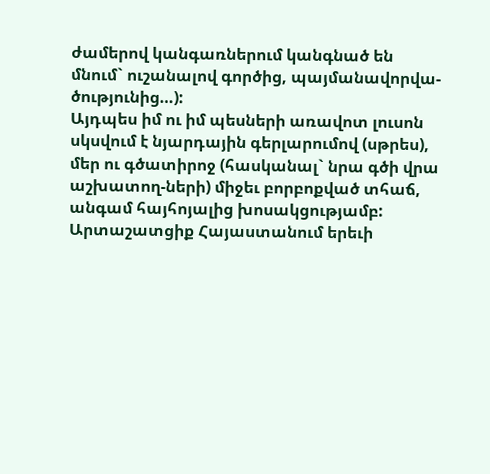ժամերով կանգառներում կանգնած են մնում` ուշանալով գործից, պայմանավորվա-ծությունից…):
Այդպես իմ ու իմ պեսների առավոտ լուսոն սկսվում է նյարդային գերլարումով (սթրես), մեր ու գծատիրոջ (հասկանալ` նրա գծի վրա աշխատող-ների) միջեւ բորբոքված տհաճ, անգամ հայհոյալից խոսակցությամբ: Արտաշատցիք Հայաստանում երեւի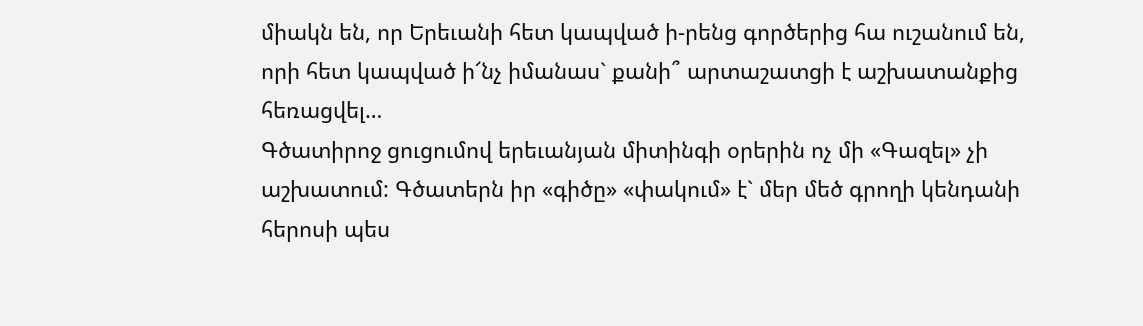միակն են, որ Երեւանի հետ կապված ի-րենց գործերից հա ուշանում են, որի հետ կապված ի՜նչ իմանաս` քանի՞ արտաշատցի է աշխատանքից հեռացվել…
Գծատիրոջ ցուցումով երեւանյան միտինգի օրերին ոչ մի «Գազել» չի աշխատում: Գծատերն իր «գիծը» «փակում» է` մեր մեծ գրողի կենդանի հերոսի պես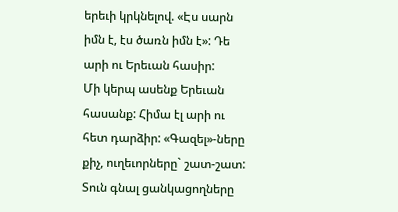երեւի կրկնելով. «Էս սարն իմն է, էս ծառն իմն է»: Դե արի ու Երեւան հասիր:
Մի կերպ ասենք Երեւան հասանք: Հիմա էլ արի ու հետ դարձիր: «Գազել»-ները քիչ, ուղեւորները` շատ-շատ: Տուն գնալ ցանկացողները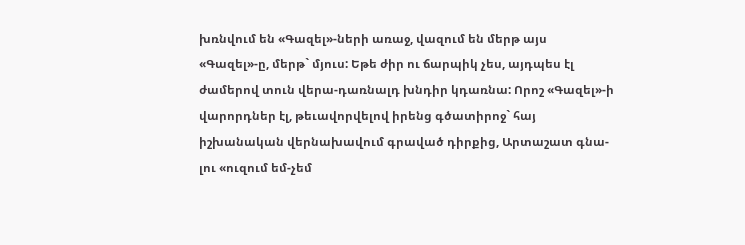խռնվում են «Գազել»-ների առաջ, վազում են մերթ այս «Գազել»-ը, մերթ` մյուս: Եթե ժիր ու ճարպիկ չես, այդպես էլ ժամերով տուն վերա-դառնալդ խնդիր կդառնա: Որոշ «Գազել»-ի վարորդներ էլ, թեւավորվելով իրենց գծատիրոջ` հայ իշխանական վերնախավում գրաված դիրքից, Արտաշատ գնա-լու «ուզում եմ-չեմ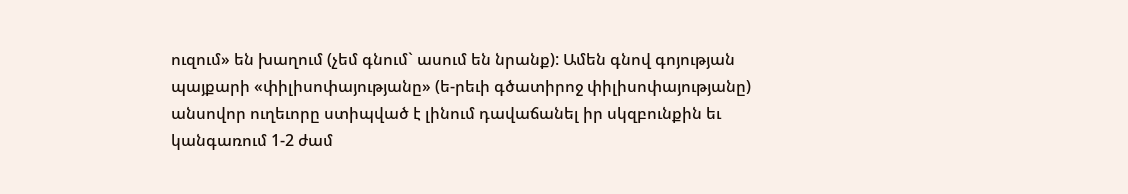ուզում» են խաղում (չեմ գնում` ասում են նրանք): Ամեն գնով գոյության պայքարի «փիլիսոփայությանը» (ե-րեւի գծատիրոջ փիլիսոփայությանը) անսովոր ուղեւորը ստիպված է լինում դավաճանել իր սկզբունքին եւ կանգառում 1-2 ժամ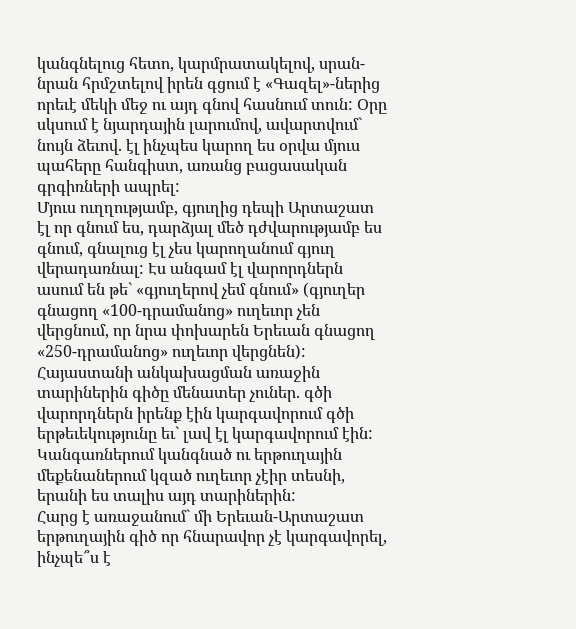կանգնելուց հետո, կարմրատակելով, սրան-նրան հրմշտելով իրեն գցում է «Գազել»-ներից որեւէ մեկի մեջ ու այդ գնով հասնում տուն: Օրը սկսում է նյարդային լարումով, ավարտվում` նույն ձեւով. էլ ինչպես կարող ես օրվա մյուս պահերը հանգիստ, առանց բացասական գրգիռների ապրել:
Մյուս ուղղությամբ, գյուղից դեպի Արտաշատ էլ որ գնում ես, դարձյալ մեծ դժվարությամբ ես գնում, գնալուց էլ չես կարողանում գյուղ վերադառնալ: Էս անգամ էլ վարորդներն ասում են թե` «գյուղերով չեմ գնում» (գյուղեր գնացող «100-դրամանոց» ուղեւոր չեն վերցնում, որ նրա փոխարեն Երեւան գնացող «250-դրամանոց» ուղեւոր վերցնեն):
Հայաստանի անկախացման առաջին տարիներին գիծը մենատեր չուներ. գծի վարորդներն իրենք էին կարգավորում գծի երթեւեկությունը եւ` լավ էլ կարգավորում էին: Կանգառներում կանգնած ու երթուղային մեքենաներում կզած ուղեւոր չէիր տեսնի, երանի ես տալիս այդ տարիներին:
Հարց է առաջանում` մի Երեւան-Արտաշատ երթուղային գիծ որ հնարավոր չէ կարգավորել, ինչպե՞ս է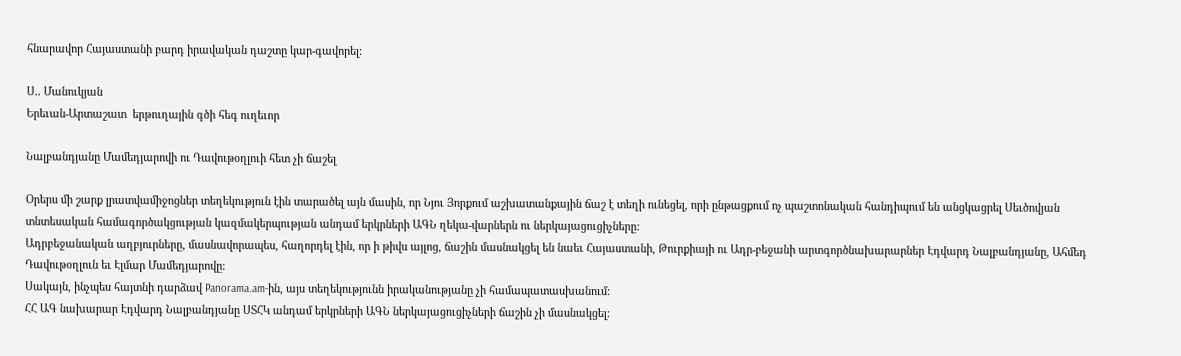հնարավոր Հայաստանի բարդ իրավական դաշտը կար-գավորել:

Ս.. Մանուկյան
Երեւան-Արտաշատ  երթուղային գծի հեգ ուղեւոր

Նալբանդյանը Մամեդյարովի ու Դավութօղլուի հետ չի ճաշել

Օրերս մի շարք լրատվամիջոցներ տեղեկություն էին տարածել այն մասին, որ Նյու Յորքում աշխատանքային ճաշ է տեղի ունեցել, որի ընթացքում ոչ պաշտոնական հանդիպում են անցկացրել Սեւծովյան տնտեսական համագործակցության կազմակերպության անդամ երկրների ԱԳՆ ղեկա-վարներն ու ներկայացուցիչները:
Ադրբեջանական աղբյուրները, մասնավորապես, հաղորդել էին, որ ի թիվս այլոց, ճաշին մասնակցել են նաեւ Հայաստանի, Թուրքիայի ու Ադր-բեջանի արտգործնախարարներ Էդվարդ Նալբանդյանը, Ահմեդ Դավութօղլուն եւ Էլմար Մամեդյարովը:
Սակայն, ինչպես հայտնի դարձավ Panorama.am-ին, այս տեղեկությունն իրականությանը չի համապատասխանում:
ՀՀ ԱԳ նախարար Էդվարդ Նալբանդյանը ՍՏՀԿ անդամ երկրների ԱԳՆ ներկայացուցիչների ճաշին չի մասնակցել: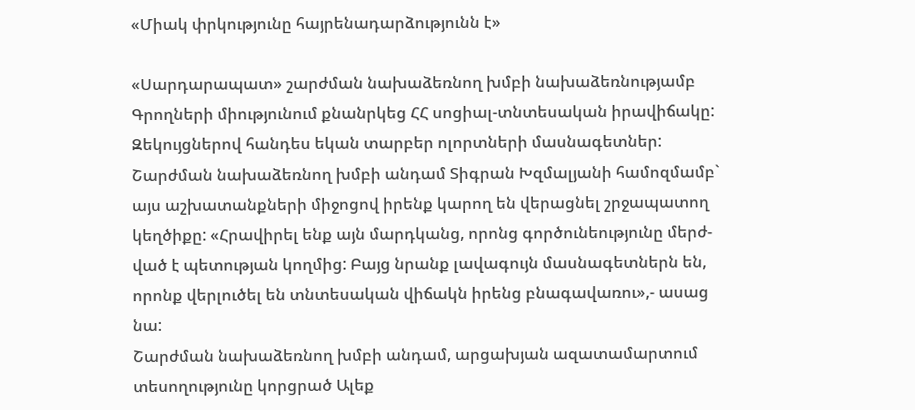«Միակ փրկությունը հայրենադարձությունն է»

«Սարդարապատ» շարժման նախաձեռնող խմբի նախաձեռնությամբ Գրողների միությունում քնանրկեց ՀՀ սոցիալ-տնտեսական իրավիճակը: Զեկույցներով հանդես եկան տարբեր ոլորտների մասնագետներ: Շարժման նախաձեռնող խմբի անդամ Տիգրան Խզմալյանի համոզմամբ` այս աշխատանքների միջոցով իրենք կարող են վերացնել շրջապատող կեղծիքը: «Հրավիրել ենք այն մարդկանց, որոնց գործունեությունը մերժ-ված է պետության կողմից: Բայց նրանք լավագույն մասնագետներն են, որոնք վերլուծել են տնտեսական վիճակն իրենց բնագավառու»,- ասաց նա:
Շարժման նախաձեռնող խմբի անդամ, արցախյան ազատամարտում տեսողությունը կորցրած Ալեք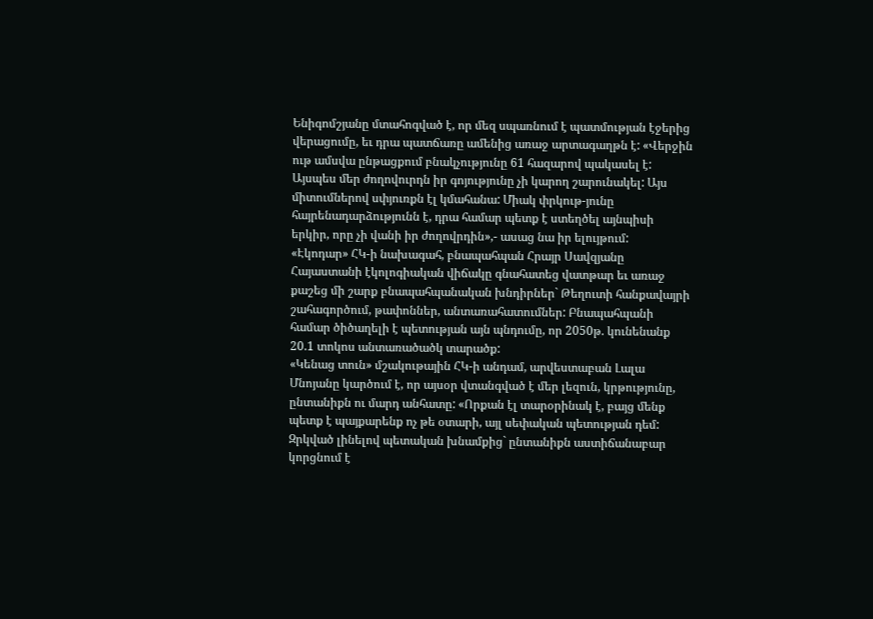Ենիգոմշյանը մտահոգված է, որ մեզ սպառնում է պատմության էջերից վերացումը, եւ դրա պատճառը ամենից առաջ արտագաղթն է: «Վերջին ութ ամսվա ընթացքում բնակչությունը 61 հազարով պակասել է: Այսպես մեր ժողովուրդն իր գոյությունը չի կարող շարունակել: Այս միտումներով սփյուռքն էլ կմահանա: Միակ փրկութ-յունը հայրենադարձությունն է, դրա համար պետք է ստեղծել այնպիսի երկիր, որը չի վանի իր ժողովրդին»,- ասաց նա իր ելույթում:
«Էկոդար» ՀԿ-ի նախագահ, բնապահպան Հրայր Սավզյանը Հայաստանի էկոլոգիական վիճակը գնահատեց վատթար եւ առաջ քաշեց մի շարք բնապահպանական խնդիրներ` Թեղուտի հանքավայրի շահագործում, թափոններ, անտառահատումներ: Բնապահպանի համար ծիծաղելի է պետության այն պնդումը, որ 2050թ. կունենանք 20.1 տոկոս անտառածածկ տարածք:
«Կենաց տուն» մշակութային ՀԿ-ի անդամ, արվեստաբան Լալա Մնոյանը կարծում է, որ այսօր վտանգված է մեր լեզուն, կրթությունը, ընտանիքն ու մարդ անհատը: «Որքան էլ տարօրինակ է, բայց մենք պետք է պայքարենք ոչ թե օտարի, այլ սեփական պետության դեմ: Զրկված լինելով պետական խնամքից` ընտանիքն աստիճանաբար կորցնում է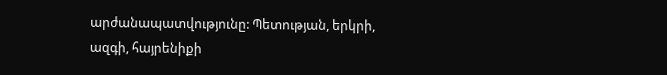արժանապատվությունը: Պետության, երկրի, ազգի, հայրենիքի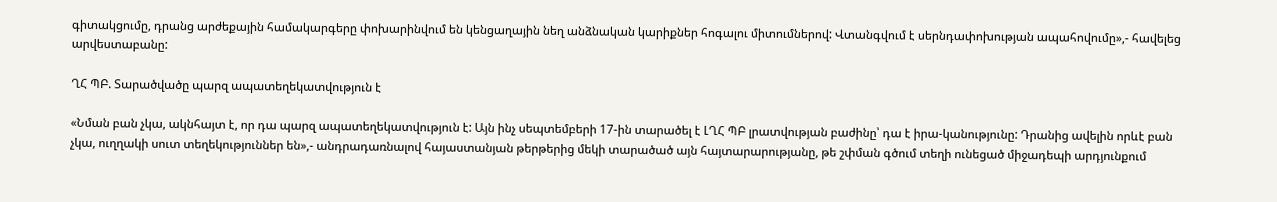գիտակցումը, դրանց արժեքային համակարգերը փոխարինվում են կենցաղային նեղ անձնական կարիքներ հոգալու միտումներով: Վտանգվում է սերնդափոխության ապահովումը»,- հավելեց արվեստաբանը:

ՂՀ ՊԲ. Տարածվածը պարզ ապատեղեկատվություն է

«Նման բան չկա, ակնհայտ է, որ դա պարզ ապատեղեկատվություն է: Այն ինչ սեպտեմբերի 17-ին տարածել է ԼՂՀ ՊԲ լրատվության բաժինը՝ դա է իրա-կանությունը: Դրանից ավելին որևէ բան չկա, ուղղակի սուտ տեղեկություններ են»,- անդրադառնալով հայաստանյան թերթերից մեկի տարածած այն հայտարարությանը, թե շփման գծում տեղի ունեցած միջադեպի արդյունքում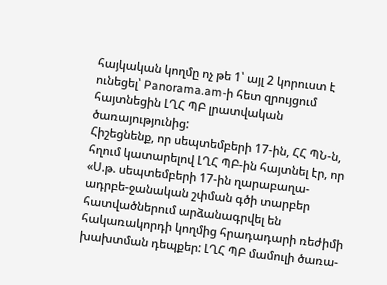հայկական կողմը ոչ թե 1՝ այլ 2 կորուստ է ունեցել՝ Panorama.am-ի հետ զրույցում հայտնեցին ԼՂՀ ՊԲ լրատվական ծառայությունից:
Հիշեցնենք, որ սեպտեմբերի 17-ին, ՀՀ ՊՆ-ն, հղում կատարելով ԼՂՀ ՊԲ-ին հայտնել էր, որ «Ս.թ. սեպտեմբերի 17-ին ղարաբաղա-ադրբե-ջանական շփման գծի տարբեր հատվածներում արձանագրվել են հակառակորդի կողմից հրադադարի ռեժիմի խախտման դեպքեր: ԼՂՀ ՊԲ մամուլի ծառա-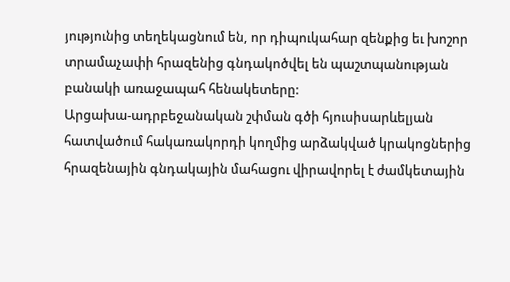յությունից տեղեկացնում են, որ դիպուկահար զենքից եւ խոշոր տրամաչափի հրազենից գնդակոծվել են պաշտպանության բանակի առաջապահ հենակետերը:
Արցախա-ադրբեջանական շփման գծի հյուսիսարևելյան հատվածում հակառակորդի կողմից արձակված կրակոցներից հրազենային գնդակային մահացու վիրավորել է ժամկետային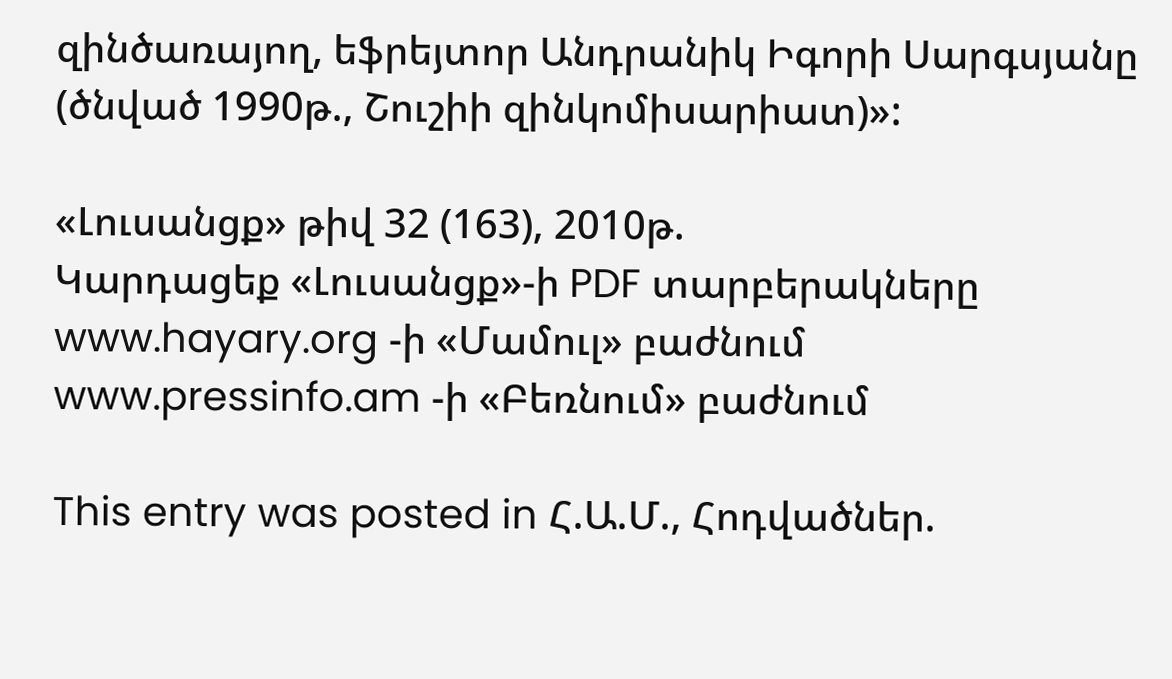զինծառայող, եֆրեյտոր Անդրանիկ Իգորի Սարգսյանը (ծնված 1990թ., Շուշիի զինկոմիսարիատ)»:

«Լուսանցք» թիվ 32 (163), 2010թ.
Կարդացեք «Լուսանցք»-ի PDF տարբերակները www.hayary.org -ի «Մամուլ» բաժնում www.pressinfo.am -ի «Բեռնում» բաժնում

This entry was posted in Հ.Ա.Մ., Հոդվածներ.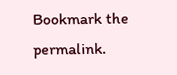Bookmark the permalink.